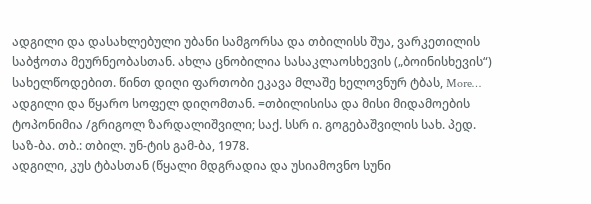ადგილი და დასახლებული უბანი სამგორსა და თბილისს შუა, ვარკეთილის საბჭოთა მეურნეობასთან. ახლა ცნობილია სასაკლაოსხევის („ბოინისხევის“) სახელწოდებით. წინთ დიღი ფართობი ეკავა მლაშე ხელოვნურ ტბას, More…
ადგილი და წყარო სოფელ დიღომთან. =თბილისისა და მისი მიდამოების ტოპონიმია /გრიგოლ ზარდალიშვილი; საქ. სსრ ი. გოგებაშვილის სახ. პედ. საზ-ბა. თბ.: თბილ. უნ-ტის გამ-ბა, 1978.
ადგილი, კუს ტბასთან (წყალი მდგრადია და უსიამოვნო სუნი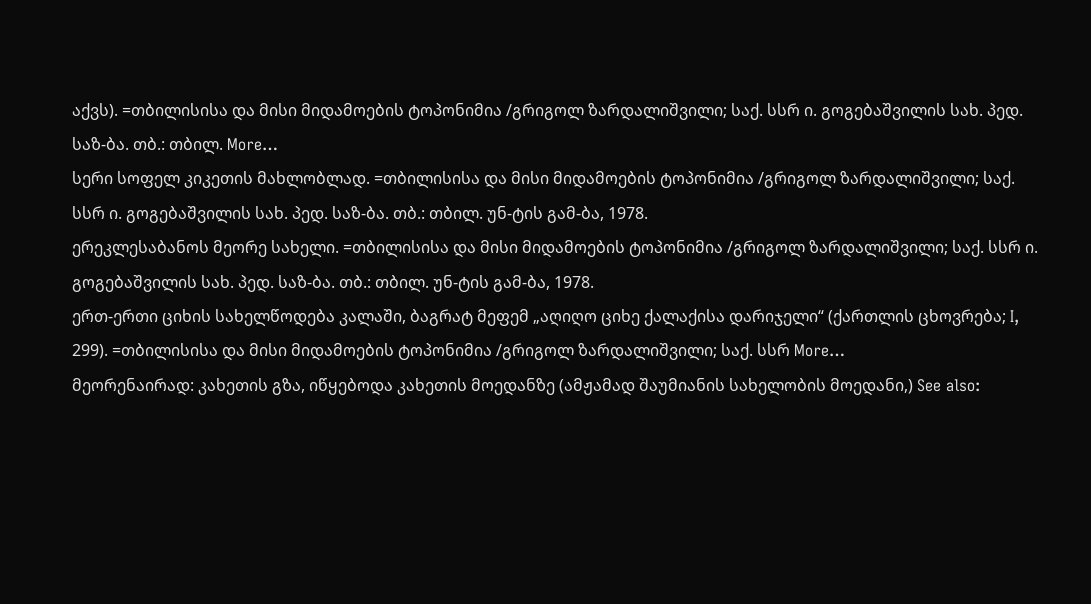აქვს). =თბილისისა და მისი მიდამოების ტოპონიმია /გრიგოლ ზარდალიშვილი; საქ. სსრ ი. გოგებაშვილის სახ. პედ. საზ-ბა. თბ.: თბილ. More…
სერი სოფელ კიკეთის მახლობლად. =თბილისისა და მისი მიდამოების ტოპონიმია /გრიგოლ ზარდალიშვილი; საქ. სსრ ი. გოგებაშვილის სახ. პედ. საზ-ბა. თბ.: თბილ. უნ-ტის გამ-ბა, 1978.
ერეკლესაბანოს მეორე სახელი. =თბილისისა და მისი მიდამოების ტოპონიმია /გრიგოლ ზარდალიშვილი; საქ. სსრ ი. გოგებაშვილის სახ. პედ. საზ-ბა. თბ.: თბილ. უნ-ტის გამ-ბა, 1978.
ერთ-ერთი ციხის სახელწოდება კალაში, ბაგრატ მეფემ „აღიღო ციხე ქალაქისა დარიჯელი“ (ქართლის ცხოვრება; I, 299). =თბილისისა და მისი მიდამოების ტოპონიმია /გრიგოლ ზარდალიშვილი; საქ. სსრ More…
მეორენაირად: კახეთის გზა, იწყებოდა კახეთის მოედანზე (ამჟამად შაუმიანის სახელობის მოედანი,) See also: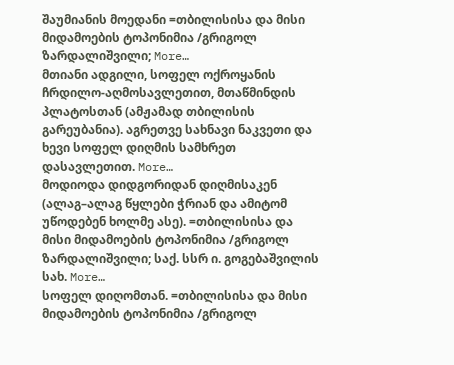შაუმიანის მოედანი =თბილისისა და მისი მიდამოების ტოპონიმია /გრიგოლ ზარდალიშვილი; More…
მთიანი ადგილი, სოფელ ოქროყანის ჩრდილო-აღმოსავლეთით, მთაწმინდის პლატოსთან (ამჟამად თბილისის გარეუბანია). აგრეთვე სახნავი ნაკვეთი და ხევი სოფელ დიღმის სამხრეთ დასავლეთით. More…
მოდიოდა დიდგორიდან დიღმისაკენ (ალაგ–ალაგ წყლები ჭრიან და ამიტომ უწოდებენ ხოლმე ასე). =თბილისისა და მისი მიდამოების ტოპონიმია /გრიგოლ ზარდალიშვილი; საქ. სსრ ი. გოგებაშვილის სახ. More…
სოფელ დიღომთან. =თბილისისა და მისი მიდამოების ტოპონიმია /გრიგოლ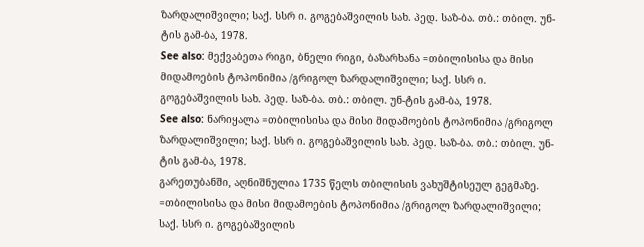ზარდალიშვილი; საქ. სსრ ი. გოგებაშვილის სახ. პედ. საზ-ბა. თბ.: თბილ. უნ-ტის გამ-ბა, 1978.
See also: მექვაბეთა რიგი, ბნელი რიგი, ბაზარხანა =თბილისისა და მისი მიდამოების ტოპონიმია /გრიგოლ ზარდალიშვილი; საქ. სსრ ი. გოგებაშვილის სახ. პედ. საზ-ბა. თბ.: თბილ. უნ-ტის გამ-ბა, 1978.
See also: ნარიყალა =თბილისისა და მისი მიდამოების ტოპონიმია /გრიგოლ ზარდალიშვილი; საქ. სსრ ი. გოგებაშვილის სახ. პედ. საზ-ბა. თბ.: თბილ. უნ-ტის გამ-ბა, 1978.
გარეთუბანში, აღნიშნულია 1735 წელს თბილისის ვახუშტისეულ გეგმაზე. =თბილისისა და მისი მიდამოების ტოპონიმია /გრიგოლ ზარდალიშვილი; საქ. სსრ ი. გოგებაშვილის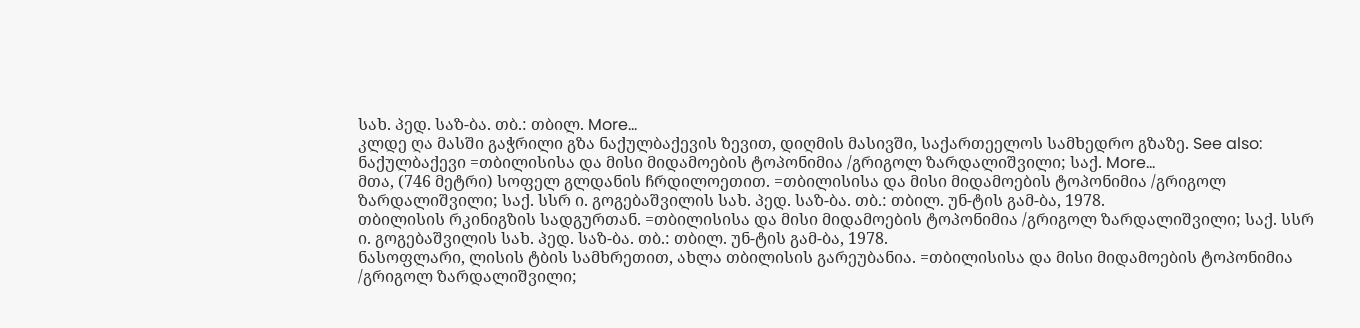სახ. პედ. საზ-ბა. თბ.: თბილ. More…
კლდე ღა მასში გაჭრილი გზა ნაქულბაქევის ზევით, დიღმის მასივში, საქართეელოს სამხედრო გზაზე. See also: ნაქულბაქევი =თბილისისა და მისი მიდამოების ტოპონიმია /გრიგოლ ზარდალიშვილი; საქ. More…
მთა, (746 მეტრი) სოფელ გლდანის ჩრდილოეთით. =თბილისისა და მისი მიდამოების ტოპონიმია /გრიგოლ ზარდალიშვილი; საქ. სსრ ი. გოგებაშვილის სახ. პედ. საზ-ბა. თბ.: თბილ. უნ-ტის გამ-ბა, 1978.
თბილისის რკინიგზის სადგურთან. =თბილისისა და მისი მიდამოების ტოპონიმია /გრიგოლ ზარდალიშვილი; საქ. სსრ ი. გოგებაშვილის სახ. პედ. საზ-ბა. თბ.: თბილ. უნ-ტის გამ-ბა, 1978.
ნასოფლარი, ლისის ტბის სამხრეთით, ახლა თბილისის გარეუბანია. =თბილისისა და მისი მიდამოების ტოპონიმია /გრიგოლ ზარდალიშვილი;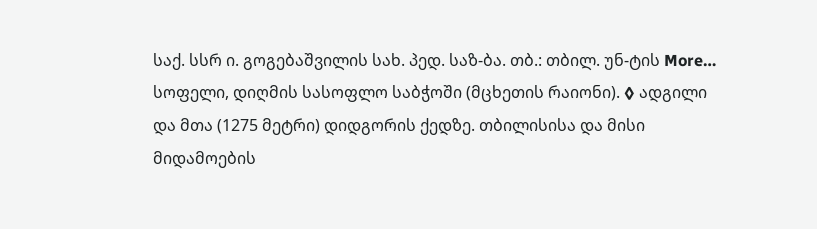საქ. სსრ ი. გოგებაშვილის სახ. პედ. საზ-ბა. თბ.: თბილ. უნ-ტის More…
სოფელი, დიღმის სასოფლო საბჭოში (მცხეთის რაიონი). ◊ ადგილი და მთა (1275 მეტრი) დიდგორის ქედზე. თბილისისა და მისი მიდამოების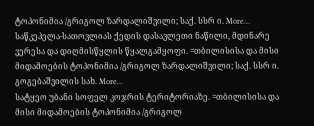ტოპონიმია /გრიგოლ ზარდალიშვილი; საქ. სსრ ი. More…
საწკეპელა-სათოვლიას ქედის დასავლეთი ნაწილი, მდინარე ვერესა და დიღმისწყლის წყალგამყოფი. =თბილისისა და მისი მიდამოების ტოპონიმია /გრიგოლ ზარდალიშვილი; საქ. სსრ ი. გოგებაშვილის სახ. More…
სატყეო უბანი სოფელ კოჯრის ტერიტორიაზე. =თბილისისა და მისი მიდამოების ტოპონიმია /გრიგოლ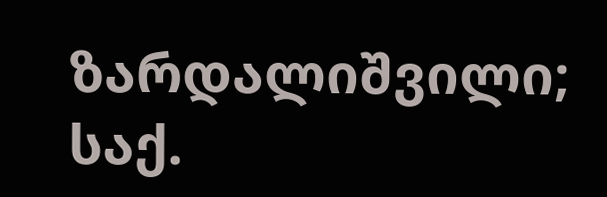ზარდალიშვილი; საქ.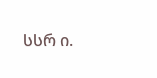სსრ ი.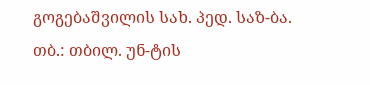გოგებაშვილის სახ. პედ. საზ-ბა. თბ.: თბილ. უნ-ტის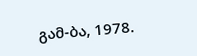გამ-ბა, 1978.